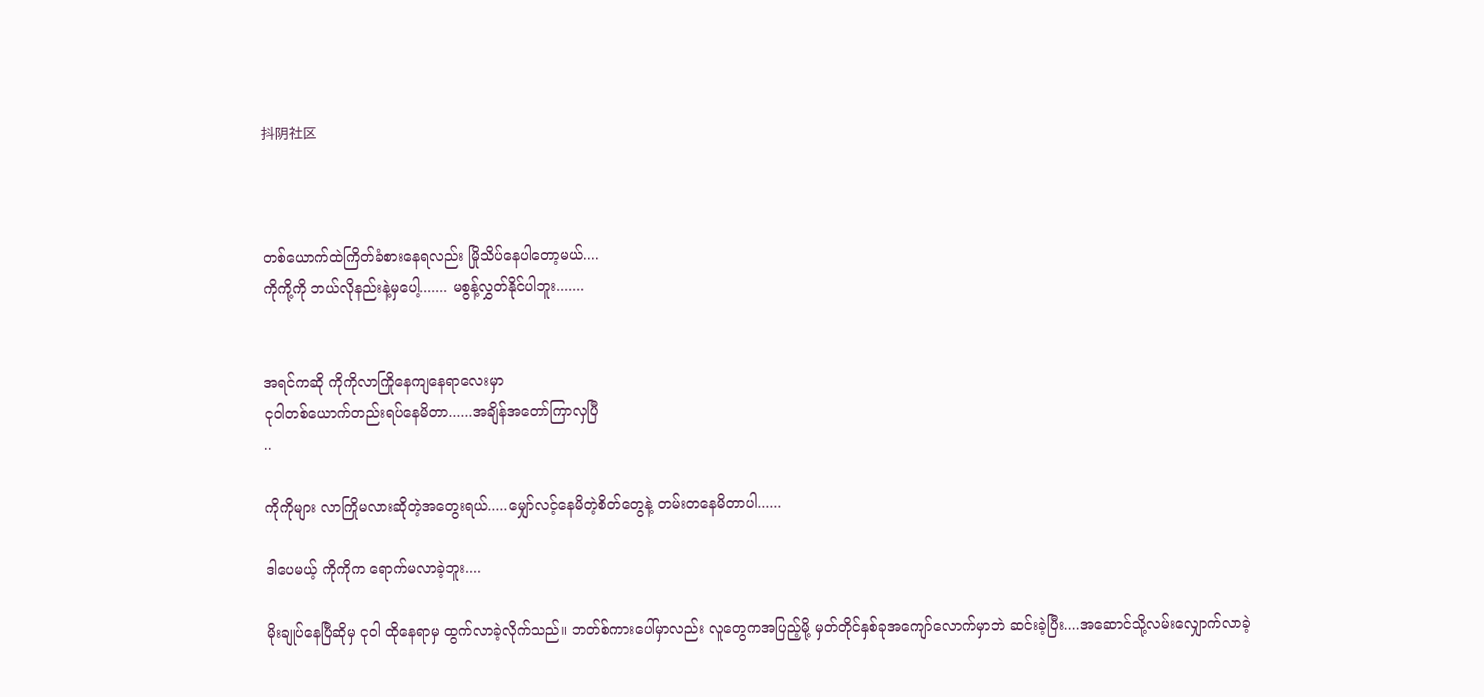抖阴社区



တစ်ယောက်ထဲကြိတ်ခံစားနေရလည်း မြိုသိပ်နေပါတော့မယ်....
ကိုကို့ကို ဘယ်လိုနည်းနဲ့မှပေါ့....... မစွန့်လွှတ်နိုင်ပါဘူး.......


အရင်ကဆို ကိုကိုလာကြိုနေကျနေရာလေးမှာ
ငုဝါတစ်ယောက်တည်းရပ်နေမိတာ......အချိန်အတော်ကြာလှပြီ
..

ကိုကိုများ လာကြိုမလားဆိုတဲ့အတွေးရယ်.....မျှော်လင့်နေမိတဲ့စိတ်တွေနဲ့ တမ်းတနေမိတာပါ......

ဒါပေမယ့် ကိုကိုက ရောက်မလာခဲ့ဘူး....

မိုးချုပ်နေပြီဆိုမှ ငုဝါ ထိုနေရာမှ ထွက်လာခဲ့လိုက်သည်။ ဘတ်စ်ကားပေါ်မှာလည်း လူတွေကအပြည့်မို့ မှတ်တိုင်နှစ်ခုအကျော်လောက်မှာဘဲ ဆင်းခဲ့ပြီး....အဆောင်သို့လမ်းလျှောက်လာခဲ့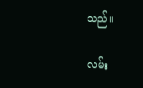သည်။

လမ်း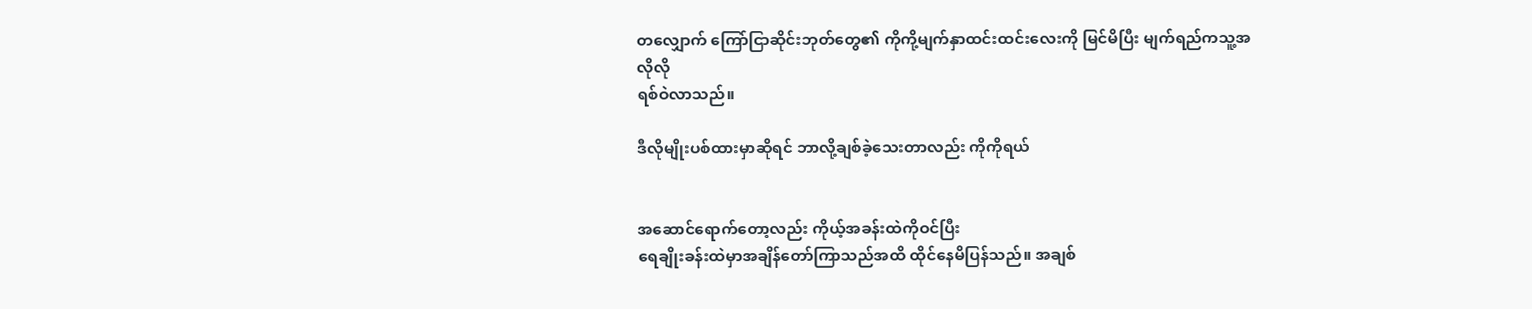တလျှောက် ကြော်ငြာဆိုင်းဘုတ်တွေ၏ ကိုကို့မျက်နှာထင်းထင်းလေးကို မြင်မိပြီး မျက်ရည်ကသူ့အလိုလို
ရစ်ဝဲလာသည်။

ဒီလိုမျိုးပစ်ထားမှာဆိုရင် ဘာလို့ချစ်ခဲ့သေးတာလည်း ကိုကိုရယ်


အဆောင်ရောက်တော့လည်း ကိုယ့်အခန်းထဲကိုဝင်ပြီး
ရေချိုးခန်းထဲမှာအချိန်တော်ကြာသည်အထိ ထိုင်နေမိပြန်သည်။ အချစ်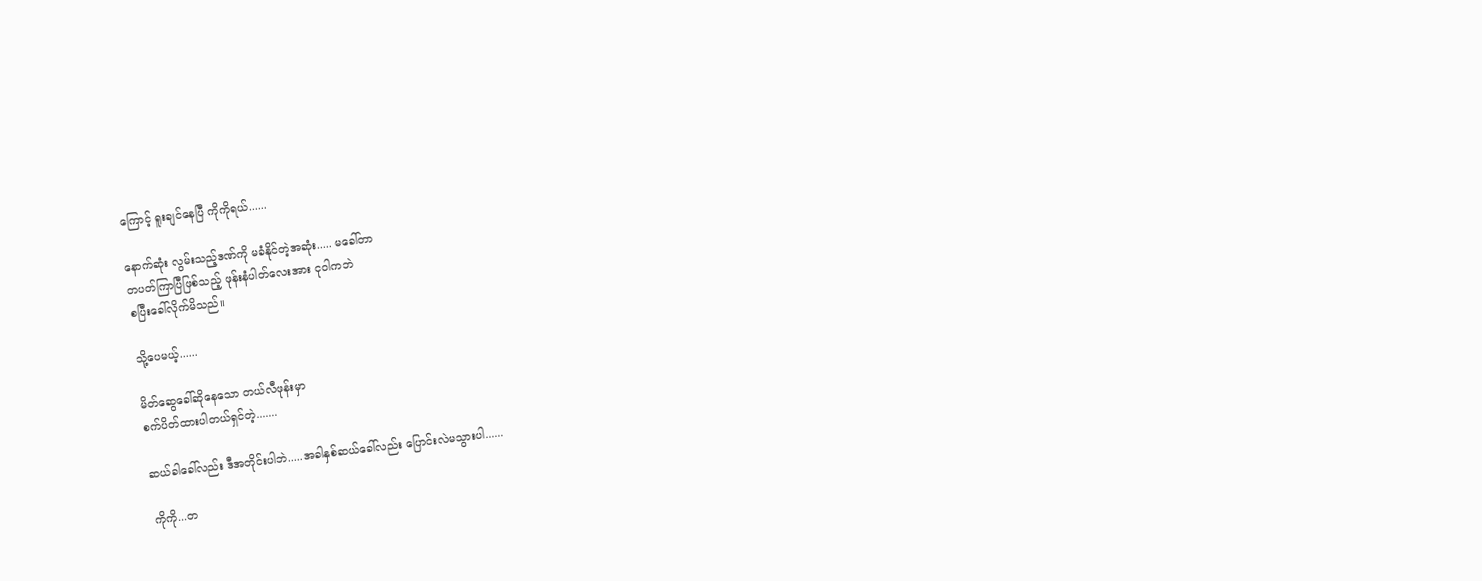ကြောင့် ရူးချင်နေပြီ ကိုကိုရယ်......

နောက်ဆုံး လွမ်းသည့်ဒဏ်ကို မခံနိုင်တဲ့အဆုံး..... မခေါ်တာ
တပတ်ကြာပြီဖြစ်သည့် ဖုန်းနံပါတ်လေးအား ငုဝါကဘဲ
စပြီးခေါ်လိုက်မိသည်။

သို့ပေမယ့်......

မိတ်ဆွေခေါ်ဆိုနေသော တယ်လီဖုန်းမှာ
စက်ပိတ်ထားပါတယ်ရှင်တဲ့.......

ဆယ်ခါခေါ်လည်း ဒီအတိုင်းပါဘဲ.....အခါနှစ်ဆယ်ခေါ်လည်း ပြောင်းလဲမသွားပါ......

ကိုကို...တ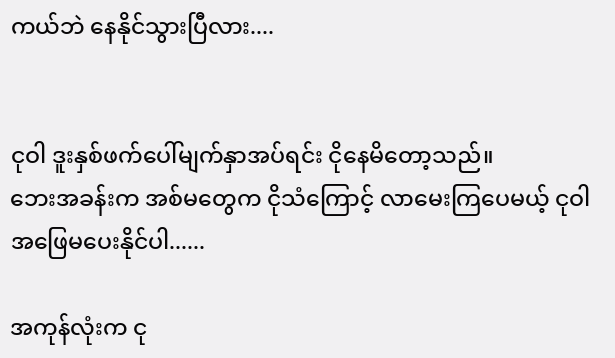ကယ်ဘဲ နေနိုင်သွားပြီလား....


ငုဝါ ဒူးနှစ်ဖက်ပေါ်မျက်နှာအပ်ရင်း ငိုနေမိတော့သည်။
ဘေးအခန်းက အစ်မတွေက ငိုသံကြောင့် လာမေးကြပေမယ့် ငုဝါအဖြေမပေးနိုင်ပါ......

အကုန်လုံးက ငု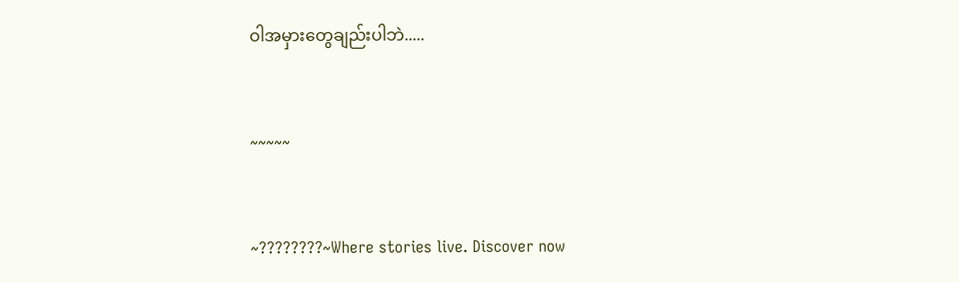ဝါအမှားတွေချည်းပါဘဲ.....


~~~~~


~????????~Where stories live. Discover now